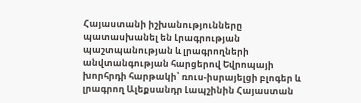Հայաստանի իշխանությունները պատասխանել են Լրագրության պաշտպանության և լրագրողների անվտանգության հարցերով Եվրոպայի խորհրդի հարթակի՝ ռուս-իսրայելցի բլոգեր և լրագրող Ալեքսանդր Լապշինին Հայաստան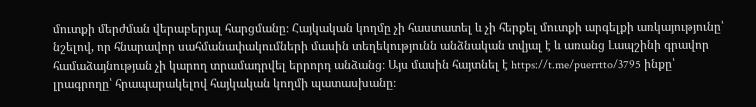մուտքի մերժման վերաբերյալ հարցմանը։ Հայկական կողմը չի հաստատել և չի հերքել մուտքի արգելքի առկայությունը՝ նշելով, որ հնարավոր սահմանափակումների մասին տեղեկությունն անձնական տվյալ է և առանց Լապշինի գրավոր համաձայնության չի կարող տրամադրվել երրորդ անձանց։ Այս մասին հայտնել է https://t.me/puerrtto/3795 ինքը՝ լրագրողը՝ հրապարակելով հայկական կողմի պատասխանը։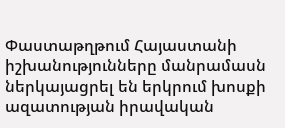Փաստաթղթում Հայաստանի իշխանությունները մանրամասն ներկայացրել են երկրում խոսքի ազատության իրավական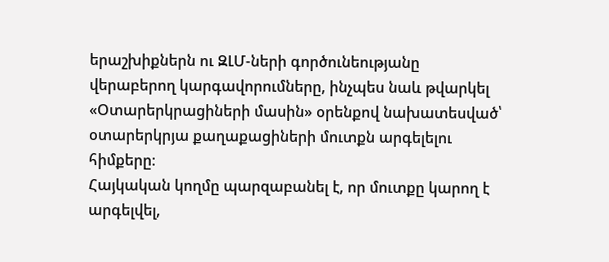երաշխիքներն ու ԶԼՄ-ների գործունեությանը վերաբերող կարգավորումները, ինչպես նաև թվարկել «Օտարերկրացիների մասին» օրենքով նախատեսված՝ օտարերկրյա քաղաքացիների մուտքն արգելելու հիմքերը։
Հայկական կողմը պարզաբանել է, որ մուտքը կարող է արգելվել,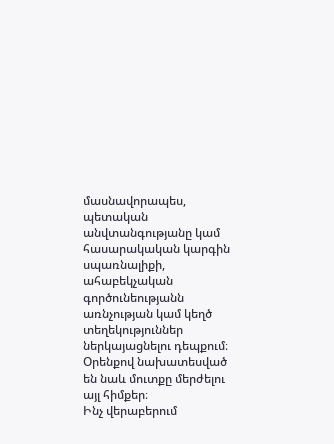մասնավորապես, պետական անվտանգությանը կամ հասարակական կարգին սպառնալիքի, ահաբեկչական գործունեությանն առնչության կամ կեղծ տեղեկություններ ներկայացնելու դեպքում։ Օրենքով նախատեսված են նաև մուտքը մերժելու այլ հիմքեր։
Ինչ վերաբերում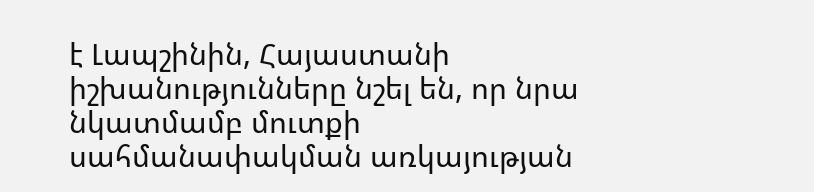է Լապշինին, Հայաստանի իշխանությունները նշել են, որ նրա նկատմամբ մուտքի սահմանափակման առկայության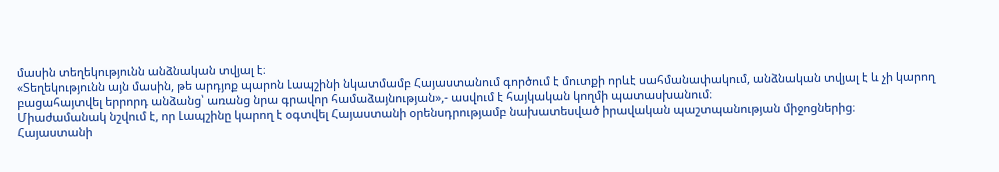մասին տեղեկությունն անձնական տվյալ է։
«Տեղեկությունն այն մասին, թե արդյոք պարոն Լապշինի նկատմամբ Հայաստանում գործում է մուտքի որևէ սահմանափակում, անձնական տվյալ է և չի կարող բացահայտվել երրորդ անձանց՝ առանց նրա գրավոր համաձայնության»,- ասվում է հայկական կողմի պատասխանում։
Միաժամանակ նշվում է, որ Լապշինը կարող է օգտվել Հայաստանի օրենսդրությամբ նախատեսված իրավական պաշտպանության միջոցներից։
Հայաստանի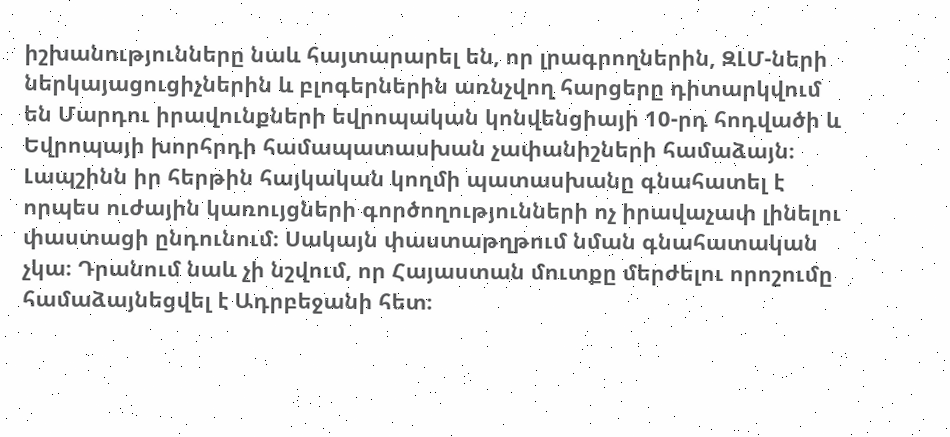իշխանությունները նաև հայտարարել են, որ լրագրողներին, ԶԼՄ-ների ներկայացուցիչներին և բլոգերներին առնչվող հարցերը դիտարկվում են Մարդու իրավունքների եվրոպական կոնվենցիայի 10-րդ հոդվածի և Եվրոպայի խորհրդի համապատասխան չափանիշների համաձայն։
Լապշինն իր հերթին հայկական կողմի պատասխանը գնահատել է որպես ուժային կառույցների գործողությունների ոչ իրավաչափ լինելու փաստացի ընդունում։ Սակայն փաստաթղթում նման գնահատական չկա։ Դրանում նաև չի նշվում, որ Հայաստան մուտքը մերժելու որոշումը համաձայնեցվել է Ադրբեջանի հետ։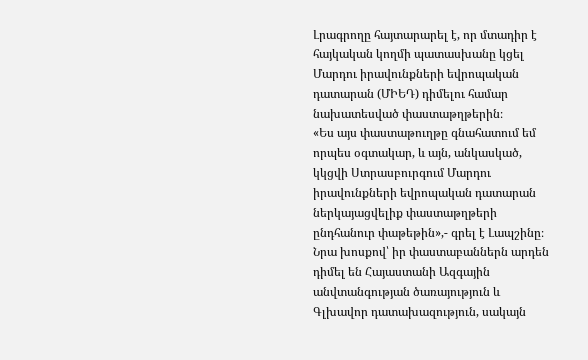Լրագրողը հայտարարել է, որ մտադիր է հայկական կողմի պատասխանը կցել Մարդու իրավունքների եվրոպական դատարան (ՄԻԵԴ) դիմելու համար նախատեսված փաստաթղթերին։
«Ես այս փաստաթուղթը գնահատում եմ որպես օգտակար, և այն, անկասկած, կկցվի Ստրասբուրգում Մարդու իրավունքների եվրոպական դատարան ներկայացվելիք փաստաթղթերի ընդհանուր փաթեթին»,- գրել է Լապշինը։
Նրա խոսքով՝ իր փաստաբաններն արդեն դիմել են Հայաստանի Ազգային անվտանգության ծառայություն և Գլխավոր դատախազություն, սակայն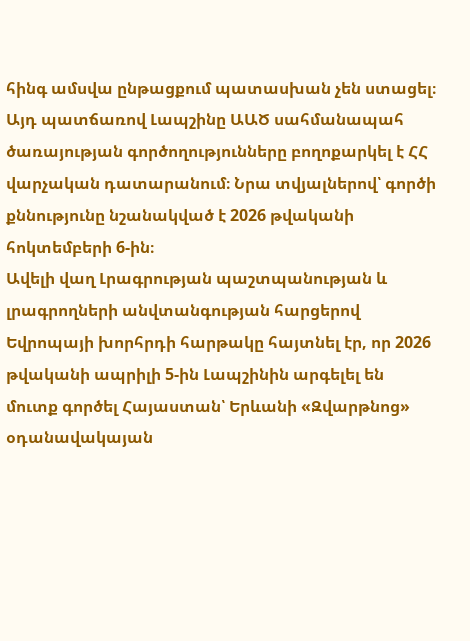հինգ ամսվա ընթացքում պատասխան չեն ստացել։ Այդ պատճառով Լապշինը ԱԱԾ սահմանապահ ծառայության գործողությունները բողոքարկել է ՀՀ վարչական դատարանում։ Նրա տվյալներով՝ գործի քննությունը նշանակված է 2026 թվականի հոկտեմբերի 6-ին։
Ավելի վաղ Լրագրության պաշտպանության և լրագրողների անվտանգության հարցերով Եվրոպայի խորհրդի հարթակը հայտնել էր, որ 2026 թվականի ապրիլի 5-ին Լապշինին արգելել են մուտք գործել Հայաստան՝ Երևանի «Զվարթնոց» օդանավակայան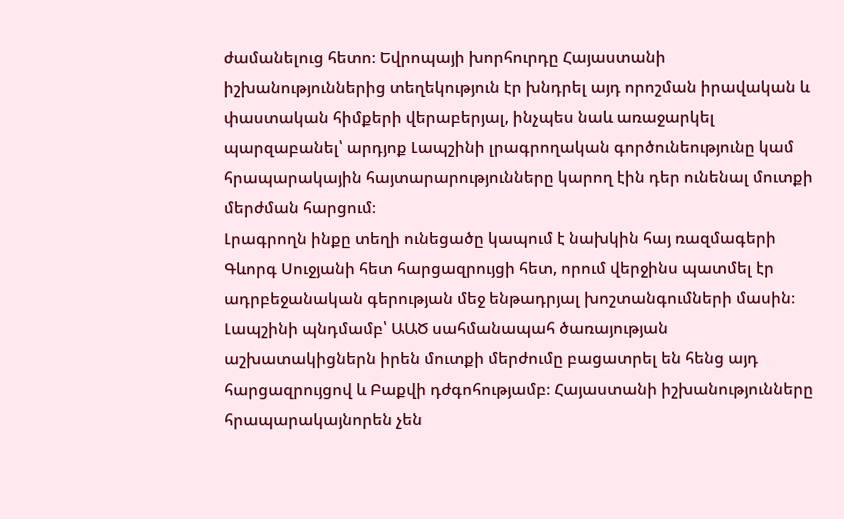ժամանելուց հետո։ Եվրոպայի խորհուրդը Հայաստանի իշխանություններից տեղեկություն էր խնդրել այդ որոշման իրավական և փաստական հիմքերի վերաբերյալ, ինչպես նաև առաջարկել պարզաբանել՝ արդյոք Լապշինի լրագրողական գործունեությունը կամ հրապարակային հայտարարությունները կարող էին դեր ունենալ մուտքի մերժման հարցում։
Լրագրողն ինքը տեղի ունեցածը կապում է նախկին հայ ռազմագերի Գևորգ Սուջյանի հետ հարցազրույցի հետ, որում վերջինս պատմել էր ադրբեջանական գերության մեջ ենթադրյալ խոշտանգումների մասին։ Լապշինի պնդմամբ՝ ԱԱԾ սահմանապահ ծառայության աշխատակիցներն իրեն մուտքի մերժումը բացատրել են հենց այդ հարցազրույցով և Բաքվի դժգոհությամբ։ Հայաստանի իշխանությունները հրապարակայնորեն չեն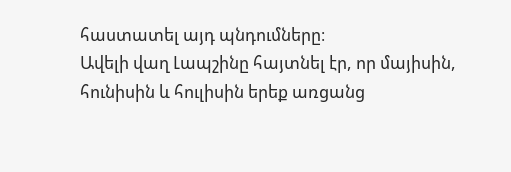հաստատել այդ պնդումները։
Ավելի վաղ Լապշինը հայտնել էր, որ մայիսին, հունիսին և հուլիսին երեք առցանց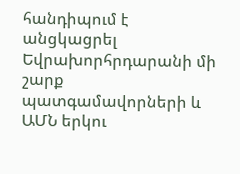հանդիպում է անցկացրել Եվրախորհրդարանի մի շարք պատգամավորների և ԱՄՆ երկու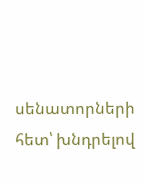սենատորների հետ՝ խնդրելով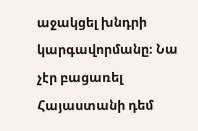աջակցել խնդրի կարգավորմանը։ Նա չէր բացառել Հայաստանի դեմ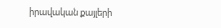իրավական քայլերի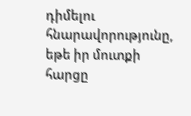դիմելու հնարավորությունը, եթե իր մուտքի հարցը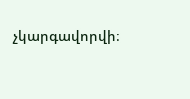չկարգավորվի։